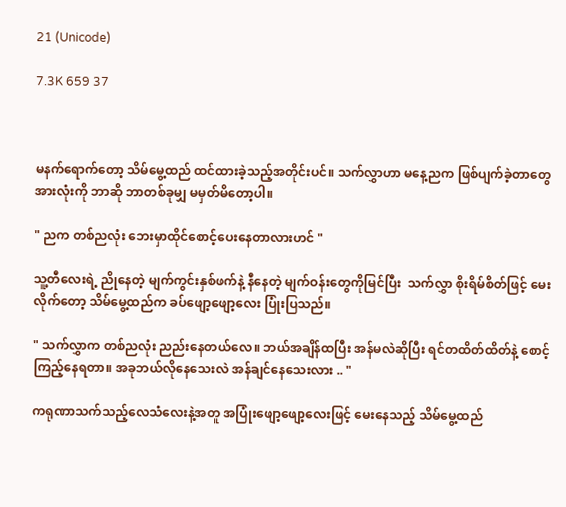21 (Unicode)

7.3K 659 37



မနက်ရောက်တော့ သိမ်မွေ့ထည် ထင်ထားခဲ့သည့်အတိုင်းပင်။ သက်လွှာဟာ မနေ့ညက ဖြစ်ပျက်ခဲ့တာတွေအားလုံးကို ဘာဆို ဘာတစ်ခုမျှ မမှတ်မိတော့ပါ။

" ညက တစ်ညလုံး ဘေးမှာထိုင်စောင့်ပေးနေတာလားဟင် "

သူ့တီလေးရဲ့ ညိုနေတဲ့ မျက်ကွင်းနှစ်ဖက်နဲ့ နီနေတဲ့ မျက်ဝန်းတွေကိုမြင်ပြီး  သက်လွှာ စိုးရိမ်စိတ်ဖြင့် မေးလိုက်တော့ သိမ်မွေ့ထည်က ခပ်ဖျော့ဖျော့လေး ပြုံးပြသည်။

" သက်လွှာက တစ်ညလုံး ညည်းနေတယ်လေ။ ဘယ်အချိန်ထပြီး အန်မလဲဆိုပြီး ရင်တထိတ်ထိတ်နဲ့ စောင့်ကြည့်နေရတာ။ အခုဘယ်လိုနေသေးလဲ အန်ချင်နေသေးလား .. "

ကရုဏာသက်သည့်လေသံလေးနဲ့အတူ အပြုံးဖျော့ဖျော့လေးဖြင့် မေးနေသည့် သိမ်မွေ့ထည်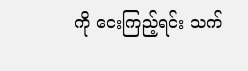ကို ငေးကြည့်ရင်း သက်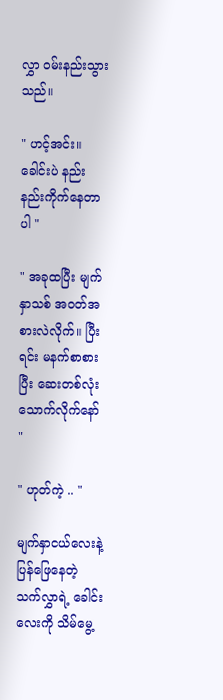လွှာ ဝမ်းနည်းသွားသည်။

" ဟင့်အင်း။ ခေါင်းပဲ နည်းနည်းကိုက်နေတာပါ "

" အခုထပြီး မျက်နှာသစ် အဝတ်အစားလဲလိုက်။ ပြီးရင်း မနက်စာစားပြီး ဆေးတစ်လုံးသောက်လိုက်နော် "

" ဟုတ်ကဲ့ .. "

မျက်နှာငယ်လေးနဲ့ ပြန်ဖြေနေတဲ့ သက်လွှာရဲ့ ခေါင်းလေးကို သိမ်မွေ့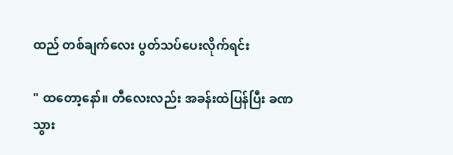ထည် တစ်ချက်လေး ပွတ်သပ်ပေးလိုက်ရင်း

" ထတော့နော်။ တီလေးလည်း အခန်းထဲပြန်ပြီး ခဏသွား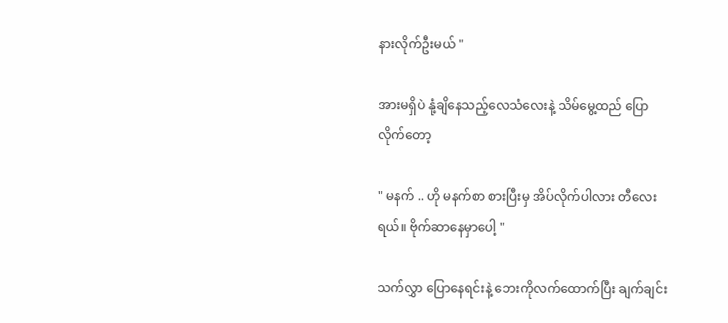နားလိုက်ဦးမယ် "

အားမရှိပဲ နုံ့ချိနေသည့်လေသံလေးနဲ့ သိမ်မွေ့ထည် ပြောလိုက်တော့

" မနက် .. ဟို မနက်စာ စားပြီးမှ အိပ်လိုက်ပါလား တီလေးရယ်။ ဗိုက်ဆာနေမှာပေါ့ "

သက်လွှာ ပြောနေရင်းနဲ့ ဘေးကိုလက်ထောက်ပြီး ချက်ချင်း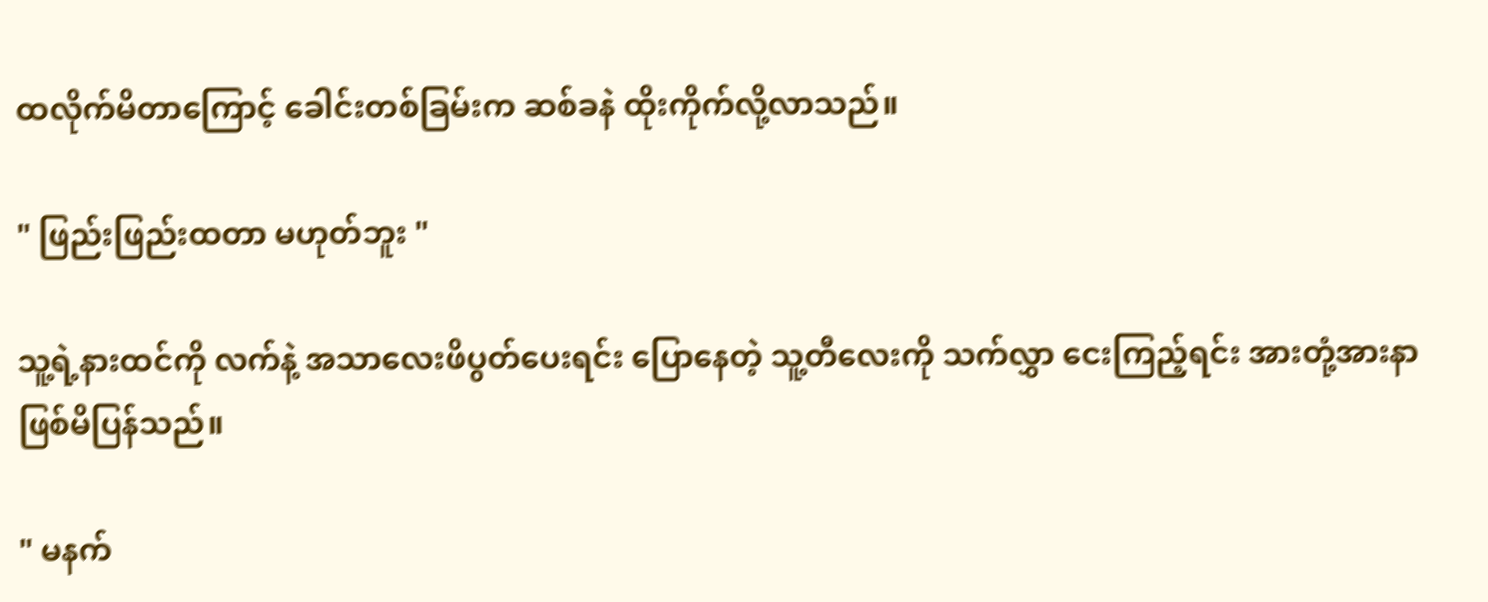ထလိုက်မိတာကြောင့် ခေါင်းတစ်ခြမ်းက ဆစ်ခနဲ ထိုးကိုက်လို့လာသည်။

" ဖြည်းဖြည်းထတာ မဟုတ်ဘူး "

သူ့ရဲ့နားထင်ကို လက်နဲ့ အသာလေးဖိပွတ်ပေးရင်း ပြောနေတဲ့ သူ့တီလေးကို သက်လွှာ ငေးကြည့်ရင်း အားတုံ့အားနာဖြစ်မိပြန်သည်။

" မနက်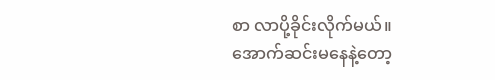စာ လာပို့ခိုင်းလိုက်မယ်။ အောက်ဆင်းမနေနဲ့တော့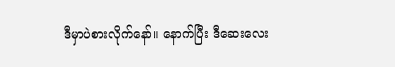ဒီမှာပဲစားလိုက်နော်။ နောက်ပြီး ဒီဆေးလေး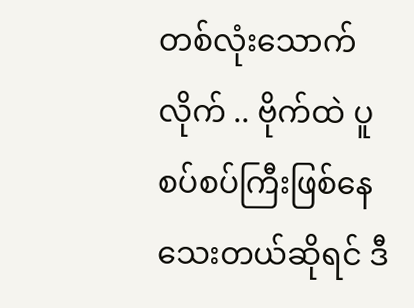တစ်လုံးသောက်လိုက် .. ဗိုက်ထဲ ပူစပ်စပ်ကြီးဖြစ်နေသေးတယ်ဆိုရင် ဒီ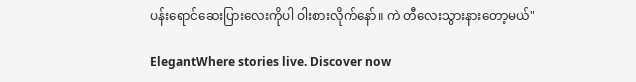ပန်းရောင်ဆေးပြားလေးကိုပါ ဝါးစားလိုက်နော်။ ကဲ တီလေးသွားနားတော့မယ်"

ElegantWhere stories live. Discover now